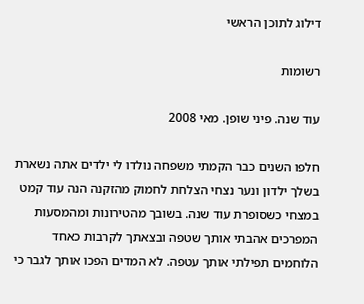דילוג לתוכן הראשי

רשומות

עוד שנה. פיני שופן. מאי 2008

חלפו השנים כבר הקמתי משפחה נולדו לי ילדים אתה נשארת בשלך ילדון ונער נצחי הצלחת לחמוק מהזקנה הנה עוד קמט במצחי כשסופרת עוד שנה. בשובך מהטירונות ומהמסעות המפרכים אהבתי אותך שטפה ובצאתך לקרבות כאחד הלוחמים תפילתי אותך עטפה. לא המדים הפכו אותך לגבר כי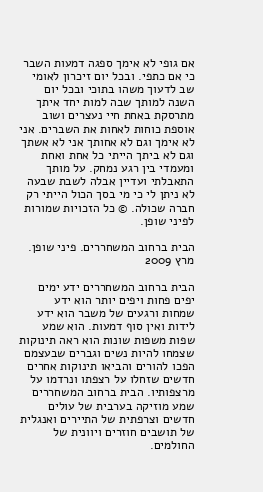אם גופי לא אימך ספגה דמעות השבר כי אם כתפי. ובכל יום זיכרון לאומי שב לדעוך משהו בתוכי ובכל יום השנה למותך שבה למות יחד איתך מתרסקת באחת חיי נעצרים ושוב אוספת כוחות לאחות את השברים. אני לא אימך וגם לא אחותך אני לא אשתך וגם לא ביתך הייתי כל אחת ואחת ומעמדי בין רגע נמחק. על מותך התאבלתי ועדיין אבלה לשבת שבעה לא ניתן לי כי מי בסך הכול הייתי רק חברה שכולה. © כל הזכויות שמורות לפיני שופן.

הבית ברחוב המשחררים. פיני שופן. מרץ 2009

הבית ברחוב המשחררים ידע ימים יפים פחות ויפים יותר הוא ידע שמחות ורגעים של משבר הוא ידע לידות ואין סוף דמעות. הוא שמע שפות משפות שונות הוא ראה תינוקות שצמחו להיות נשים וגברים שבעצמם הפכו להורים והביאו תינוקות אחרים חדשים שזחלו על רצפתו ונרדמו על מרצפותיו. הבית ברחוב המשחררים שמע מוזיקה בערבית של עולים חדשים וצרפתית של התיירים ואנגלית של תושבים חוזרים ויוונית של החולמים.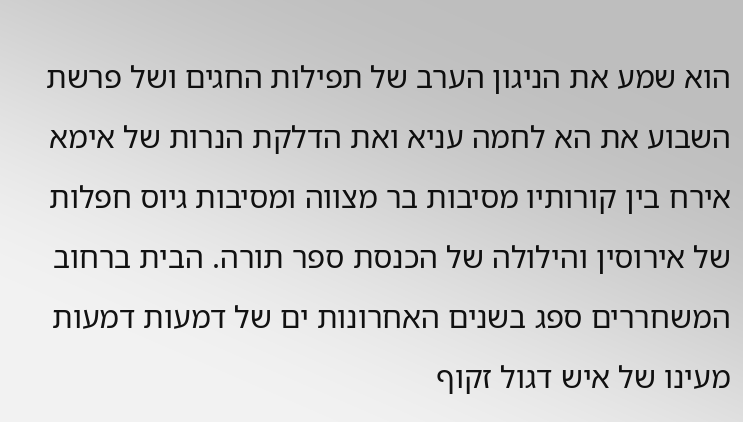הוא שמע את הניגון הערב של תפילות החגים ושל פרשת השבוע את הא לחמה עניא ואת הדלקת הנרות של אימא אירח בין קורותיו מסיבות בר מצווה ומסיבות גיוס חפלות של אירוסין והילולה של הכנסת ספר תורה. הבית ברחוב המשחררים ספג בשנים האחרונות ים של דמעות דמעות מעינו של איש דגול זקוף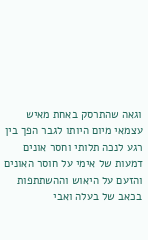וגאה שהתרסק באחת מאיש עצמאי מיום היותו לגבר הפך בין רגע לנכה תלותי וחסר אונים דמעות של אימי על חוסר האונים והזעם על היאוש וההשתתפות בכאב של בעלה ואבי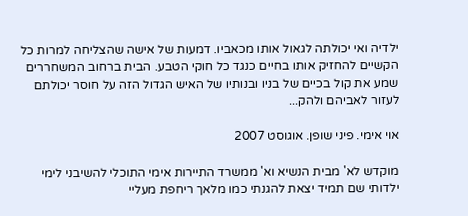ילדיה ואי יכולתה לגאול אותו מכאביו. דמעות של אישה שהצליחה למרות כל הקשיים להחזיק אותו בחיים כנגד כל חוקי הטבע. הבית ברחוב המשחררים שמע את קול בכיים של בניו ובנותיו של האיש הגדול הזה על חוסר יכולתם לעזור לאביהם ולהק...

אוי אימי. פיני שופן. אוגוסט 2007

מוקדש לא' מבית הנשיא וא' ממשרד התיירות אימי התוכלי להשיבני לימי ילדותי שם תמיד יצאת להגנתי כמו מלאך ריחפת מעליי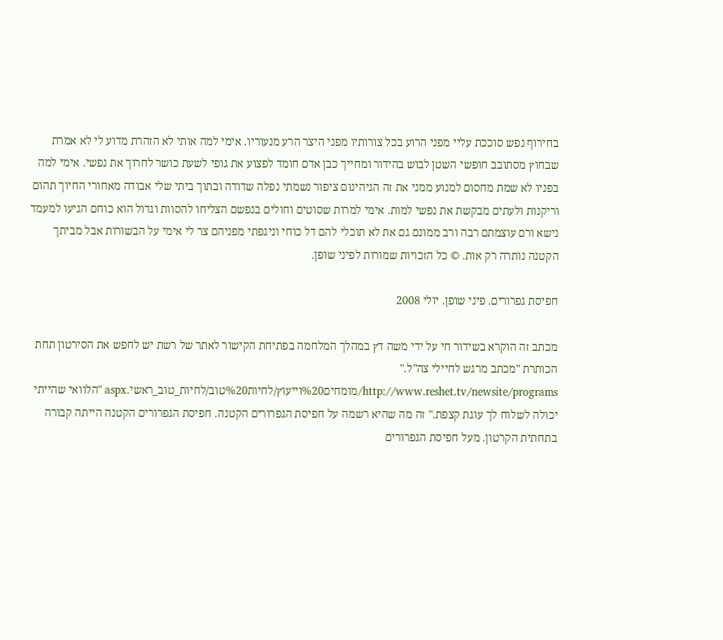בחירוף נפש סוככת עליי מפני הרוע בכל צורותיו מפני היצר הרע מנעוריו. אימי למה אותי לא הזהרת מדוע לי לא אמרת שבחוץ מסתובב חופשי השטן לבוש בהידור ומחייך כבן אדם חומד לפצוע את גופי לשעת כושר לחרוך את נפשי. אימי למה בפניו לא שמת מחסום למנוע ממני את זה הגיהינום ציפור נשמתי נפלה שדודה ובתוך ביתי שלי אבודה מאחורי החיוך תהום וריקנות ולעתים מבקשת את נפשי למות. אימי למרות שסוטים וחולים בנפשם הצליחו להסוות וגדול הוא כוחם הגיעו למעמד נישא ורם עוצמתם רבה ורב ממונם גם את לא תוכלי להם דל כוחי וניגפתי מפניהם צר לי אימי על הבשורות אבל מביתך הקטנה נותרה רק אות. © כל הזכויות שמורות לפיני שופן.

חפיסת גפרורים. פיני שופן. יולי 2008

מכתב זה הוקרא בשידור חי על ידי משה דץ במהלך המלחמה בפתיחת הקישור לאתר של רשת יש לחפש את הסירטון תחת הכותרת "מכתב מרגש לחיילי צה"ל." http://www.reshet.tv/newsite/programs/מומחים%20וייעוץ/לחיות%20טוב/לחיות_טוב_ראשי.aspx "הלוואי שהייתי יכולה לשלוח לך עוגת קצפת." זה מה שהיא רשמה על חפיסת הגפרורים הקטנה. חפיסת הגפרורים הקטנה הייתה קבורה בתחתית הקרטון. מעל חפיסת הגפרורים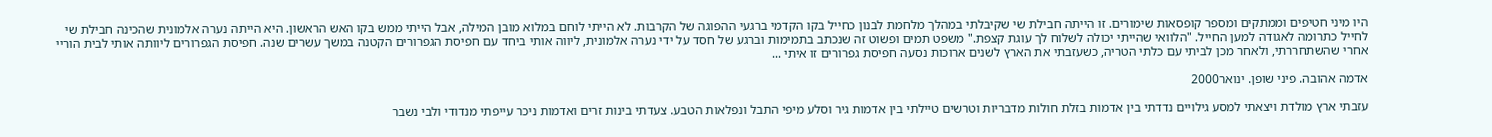היו מיני חטיפים וממתקים ומספר קופסאות שימורים. זו הייתה חבילת שי שקיבלתי במהלך מלחמת לבנון כחייל בקו הקדמי ברגעי ההפוגה של הקרבות. לא הייתי לוחם במלוא מובן המילה, אבל הייתי ממש בקו האש הראשון. היא הייתה נערה אלמונית שהכינה חבילת שי לחייל כתרומה לאגודה למען החייל. "הלוואי שהייתי יכולה לשלוח לך עוגת קצפת." משפט תמים ופשוט זה שנכתב בתמימות וברגע של חסד על ידי נערה אלמונית, ליווה אותי ביחד עם חפיסת הגפרורים הקטנה במשך עשרים שנה. חפיסת הגפרורים ליוותה אותי לבית הוריי אחרי שהשתחררתי, ולאחר מכן לביתי עם כלתי הטריה, כשעזבתי את הארץ לשנים ארוכות נסעה חפיסת גפרורים זו איתי ...

אדמה אהובה. פיני שופן. ינואר2000

עזבתי ארץ מולדת ויצאתי למסע גילויים נדדתי בין אדמות בזלת חולות מדבריות וטרשים טיילתי בין אדמות גיר וסלע מיפי התבל ונפלאות הטבע. צעדתי בינות זרים ואדמות ניכר עייפתי מנדודי ולבי נשבר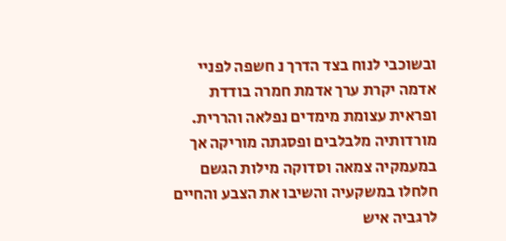ובשוכבי לנוח בצד הדרך נ חשפה לפניי אדמה יקרת ערך אדמת חמרה בודדת ופראית עצומת מימדים נפלאה והררית. מורדותיה מלבלבים ופסגתה מוריקה אך במעמקיה צמאה וסדוקה מילות הגשם חלחלו במשקעיה והשיבו את הצבע והחיים לרגביה איש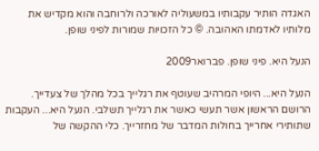האגדה הותיר עקבותיו במשעוליה לאורכה ולרוחבה והוא מקדיש את מלותיו לאדמתו האהובה. © כל הזכויות שמורות לפיני שופן.

הנעל היא. פיני שופן. פברואר2009

הנעל היא... היופי המרהיב שעוטף את רגלייך בכל מהלך של צעדייך. הרושם הראשון אשר תעשי כאשר את רגלייך תשלבי. הנעל היא... העקבות שתותירי אחרייך בחולות המדבר של מחזרייך. כלי ההקשה של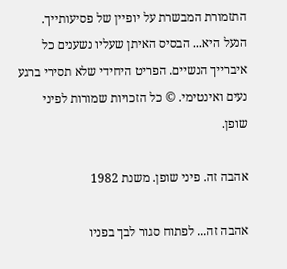התזמורת המבשרת על יופיין של פסיעותייך. הנעל היא... הבסיס האיתן שעליו נשענים כל איברייך הנשיים. הפריט היחידי שלא תסירי ברגע נעים ואינטימי. © כל הזכויות שמורות לפיני שופן.

אהבה זה. פיני שופן. משנת 1982

אהבה זה... לפתוח סגור לבך בפניו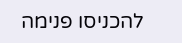להכניסו פנימה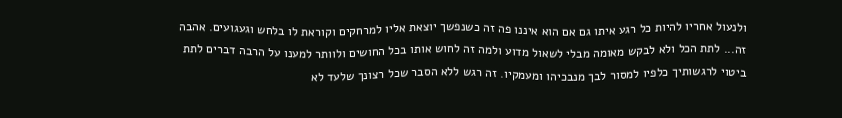ולנעול אחריו להיות כל רגע איתו גם אם הוא איננו פה זה כשנפשך יוצאת אליו למרחקים וקוראת לו בלחש וגעגועים. אהבה זה... לתת הכל ולא לבקש מאומה מבלי לשאול מדוע ולמה זה לחוש אותו בכל החושים ולוותר למענו על הרבה דברים לתת ביטוי לרגשותיך כלפיו למסור לבך מנבכיהו ומעמקיו. זה רגש ללא הסבר שכל רצונך שלעד לא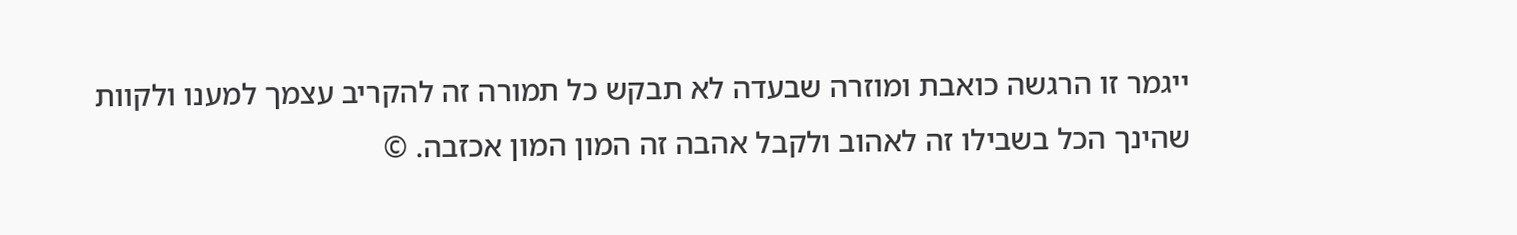ייגמר זו הרגשה כואבת ומוזרה שבעדה לא תבקש כל תמורה זה להקריב עצמך למענו ולקוות שהינך הכל בשבילו זה לאהוב ולקבל אהבה זה המון המון אכזבה. ©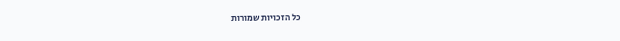כל הזכויות שמורות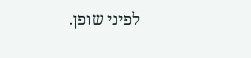לפיני שופן.